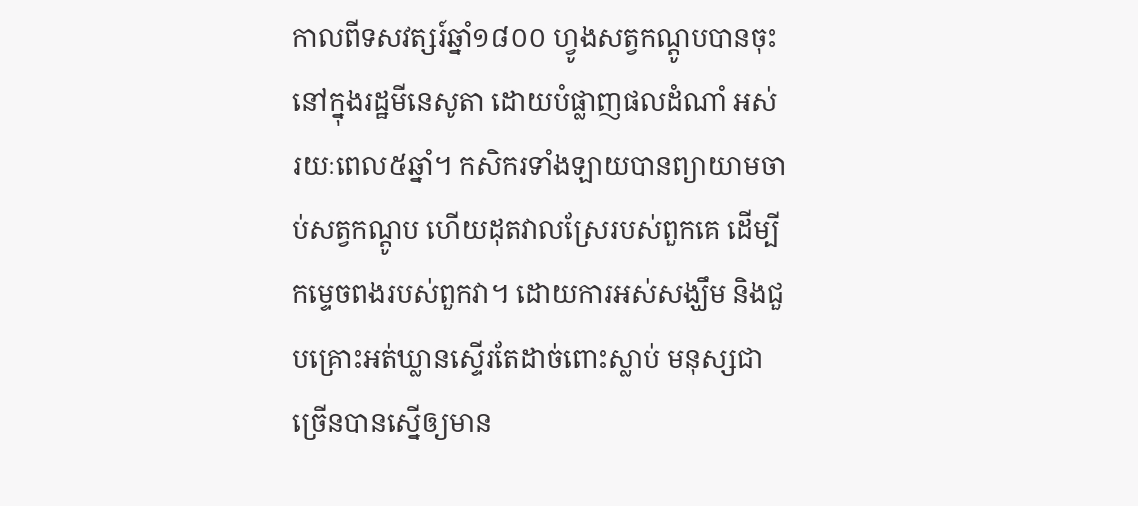កាលពីទសវត្សរ៍ឆ្នាំ១៨០០ ហ្វូងសត្វកណ្តូបបានចុះ នៅក្នុងរដ្ឋមីនេសូតា ដោយបំផ្លាញផលដំណាំ អស់រយៈពេល៥ឆ្នាំ។ កសិករទាំងឡាយបានព្យាយាមចាប់សត្វកណ្តូប ហើយដុតវាលស្រែរបស់ពួកគេ ដើម្បីកម្ទេចពងរបស់ពួកវា។ ដោយការអស់សង្ឃឹម និងជួបគ្រោះអត់ឃ្លានស្ទើរតែដាច់ពោះស្លាប់ មនុស្សជាច្រើនបានស្នើឲ្យមាន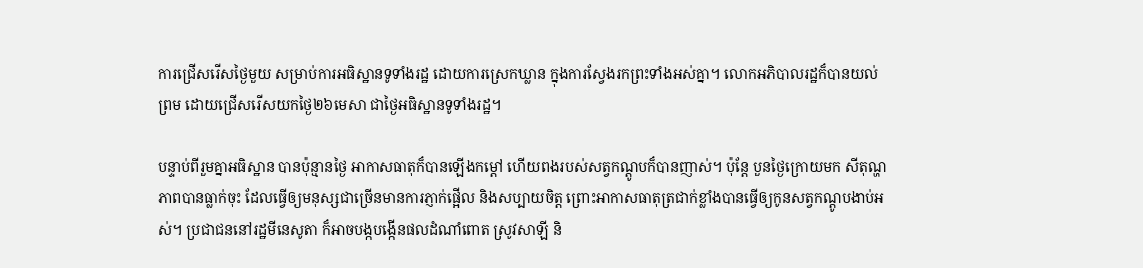ការជ្រើសរើសថ្ងៃមួយ សម្រាប់ការអធិស្ឋានទូទាំងរដ្ឋ ដោយការស្រេកឃ្លាន ក្នុងការស្វែងរកព្រះទាំងអស់គ្នា។ លោកអភិបាលរដ្ឋក៏បានយល់ព្រម ដោយជ្រើសរើសយកថ្ងៃ២៦មេសា ជាថ្ងៃអធិស្ឋានទូទាំងរដ្ឋ។

បន្ទាប់ពីរួមគ្នាអធិស្ឋាន បានប៉ុន្មានថ្ងៃ អាកាសធាតុក៏បានឡើងកម្តៅ ហើយពងរបស់សត្វកណ្តូបក៏បានញាស់។ ប៉ុន្តែ បួនថ្ងៃក្រោយមក សីតុណ្ហភាពបានធ្លាក់ចុះ ដែលធ្វើឲ្យមនុស្សជាច្រើនមានការភ្ញាក់ផ្អើល និងសប្បាយចិត្ត ព្រោះអាកាសធាតុត្រជាក់ខ្លាំងបានធ្វើឲ្យកូនសត្វកណ្តូបងាប់អស់។ ប្រជាជននៅរដ្ឋមីនេសូតា ក៏អាចបង្កបង្កើនផលដំណាំពោត ស្រូវសាឡី និ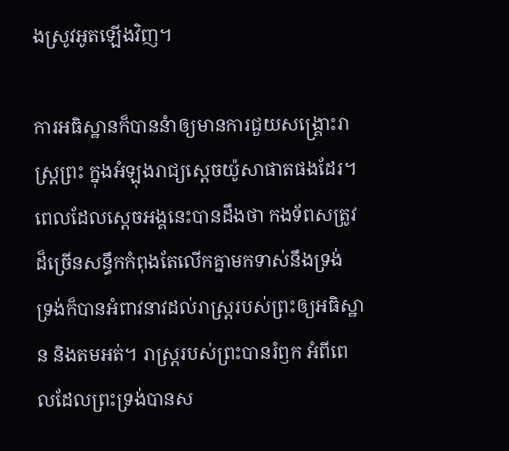ងស្រូវអូតឡើងវិញ។

ការអធិស្ឋានក៏បាននំាឲ្យមានការជួយសង្រ្គោះរាស្រ្តព្រះ ក្នុងអំឡុងរាជ្យស្តេចយ៉ូសាផាតផងដែរ។ ពេលដែលស្តេចអង្គនេះបានដឹងថា កងទ័ពសត្រូវដ៏ច្រើនសន្ធឹកកំពុងតែលើកគ្នាមកទាស់នឹងទ្រង់ ទ្រង់ក៏បានអំពាវនាវដល់រាស្រ្តរបស់ព្រះឲ្យអធិស្ឋាន និងតមអត់។ រាស្រ្តរបស់ព្រះបានរំឭក អំពីពេលដែលព្រះទ្រង់បានស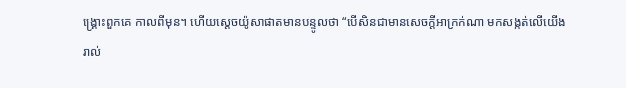ង្រ្គោះពួកគេ កាលពីមុន។ ហើយស្តេចយ៉ូសាផាតមានបន្ទូលថា “បើសិនជាមានសេចក្តីអាក្រក់ណា មកសង្កត់លើយើងរាល់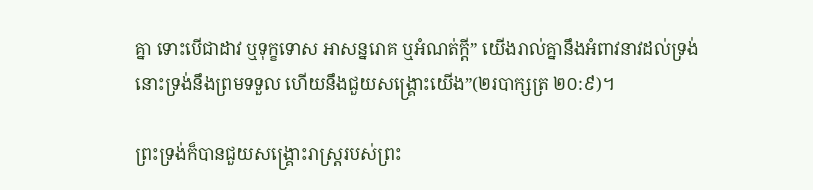គ្នា ទោះបើជាដាវ ឬទុក្ខទោស អាសន្នរោគ ឬអំណត់ក្តី” យើងរាល់គ្នានឹងអំពាវនាវដល់ទ្រង់ នោះទ្រង់នឹងព្រមទទួល ហើយនឹងជួយសង្គ្រោះយើង”(២របាក្សត្រ ២០:៩)។

ព្រះទ្រង់ក៏បានជួយសង្រ្គោះរាស្រ្តរបស់ព្រះ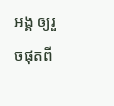អង្គ ឲ្យរួចផុតពី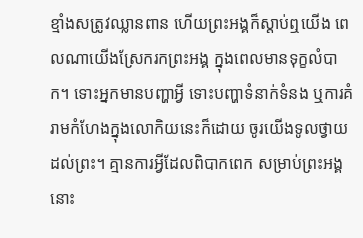ខ្មាំងសត្រូវឈ្លានពាន ហើយព្រះអង្គក៏ស្តាប់ឮយើង ពេលណាយើងស្រែករកព្រះអង្គ ក្នុងពេលមានទុក្ខលំបាក។ ទោះអ្នកមានបញ្ហាអ្វី ទោះបញ្ហាទំនាក់ទំនង ឬការគំរាមកំហែងក្នុងលោកិយនេះក៏ដោយ ចូរយើងទូលថ្វាយដល់ព្រះ។ គ្មានការអ្វីដែលពិបាកពេក សម្រាប់ព្រះអង្គនោះ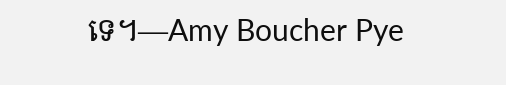ទេ។—Amy Boucher Pye